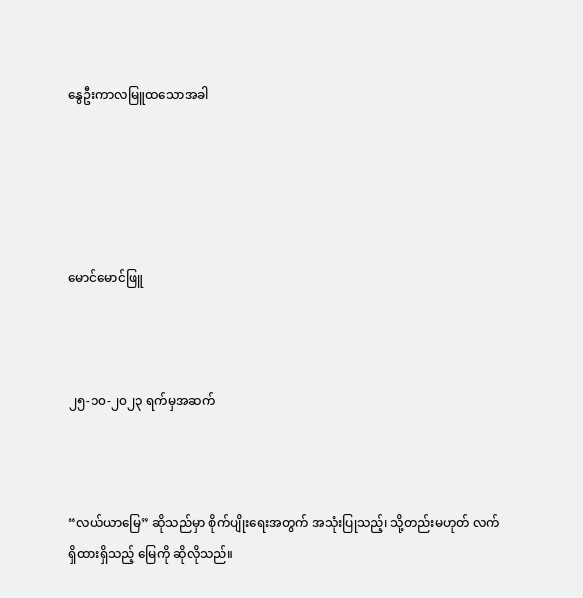နွေဦးကာလမြူထသောအခါ





မောင်မောင်ဖြူ



၂၅-၁၀-၂၀၂၃ ရက်မှအဆက်



“လယ်ယာမြေ” ဆိုသည်မှာ စိုက်ပျိုးရေးအတွက် အသုံးပြုသည့်၊ သို့တည်းမဟုတ် လက်ရှိထားရှိသည့် မြေကို ဆိုလိုသည်။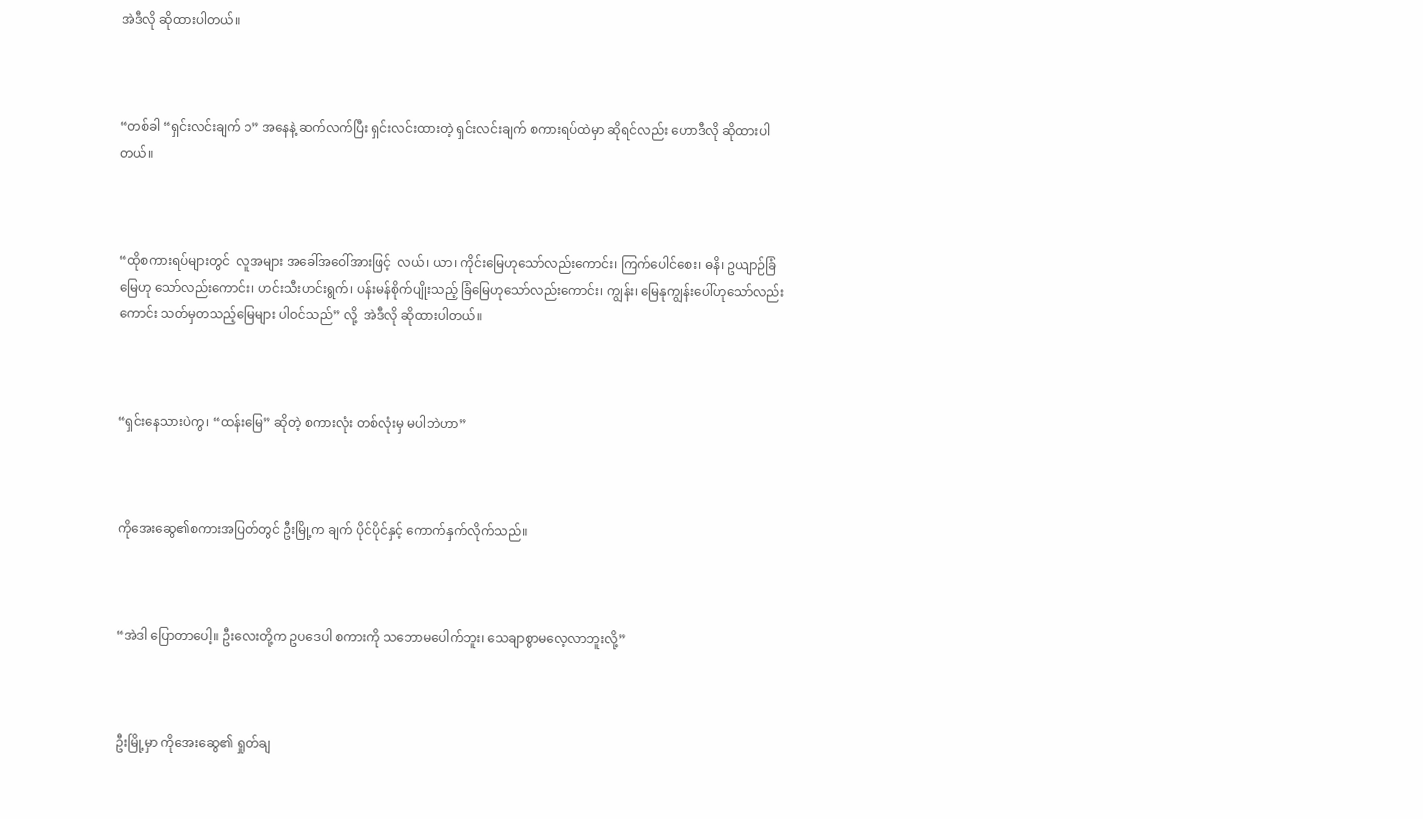အဲဒီလို ဆိုထားပါတယ်။



“တစ်ခါ “ရှင်းလင်းချက် ၁” အနေနဲ့ ဆက်လက်ပြီး ရှင်းလင်းထားတဲ့ ရှင်းလင်းချက် စကားရပ်ထဲမှာ ဆိုရင်လည်း ဟောဒီလို ဆိုထားပါတယ်။



“ထိုစကားရပ်များတွင်  လူအများ အခေါ်အဝေါ်အားဖြင့်  လယ်၊ ယာ၊ ကိုင်းမြေဟုသော်လည်းကောင်း၊ ကြက်ပေါင်စေး၊ ဓနိ၊ ဥယျာဉ်ခြံမြေဟု သော်လည်းကောင်း၊ ဟင်းသီးဟင်းရွက်၊ ပန်းမန်စိုက်ပျိုးသည့် ခြံမြေဟုသော်လည်းကောင်း၊ ကျွန်း၊ မြေနုကျွန်းပေါ်ဟုသော်လည်းကောင်း သတ်မှတသည့်မြေများ ပါဝင်သည်” လို့  အဲဒီလို ဆိုထားပါတယ်။



“ရှင်းနေသားပဲကွ၊ “ထန်းမြေ” ဆိုတဲ့ စကားလုံး တစ်လုံးမှ မပါဘဲဟာ”



ကိုအေးဆွေ၏စကားအပြတ်တွင် ဦးမြို့က ချက် ပိုင်ပိုင်နှင့် ကောက်နှက်လိုက်သည်။



“အဲဒါ ပြောတာပေါ့။ ဦးလေးတို့က ဥပဒေပါ စကားကို သဘောမပေါက်ဘူး၊ သေချာစွာမလေ့လာဘူးလို့”



ဦးမြို့မှာ ကိုအေးဆွေ၏ ရှုတ်ချ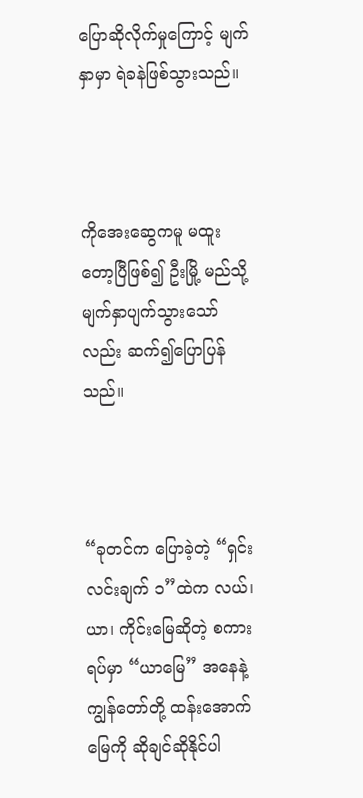ပြောဆိုလိုက်မှုကြောင့် မျက်နှာမှာ ရဲခနဲဖြစ်သွားသည်။



ကိုအေးဆွေကမူ မထူးတော့ပြီဖြစ်၍ ဦးမြို့ မည်သို့မျက်နှာပျက်သွားသော်လည်း ဆက်၍ပြောပြန်သည်။



“ခုတင်က ပြောခဲ့တဲ့ “ရှင်းလင်းချက် ၁”ထဲက လယ်၊ ယာ၊ ကိုင်းမြေဆိုတဲ့ စကားရပ်မှာ “ယာမြေ” အနေနဲ့ ကျွန်တော်တို့ ထန်းအောက်မြေကို ဆိုချင်ဆိုနိုင်ပါ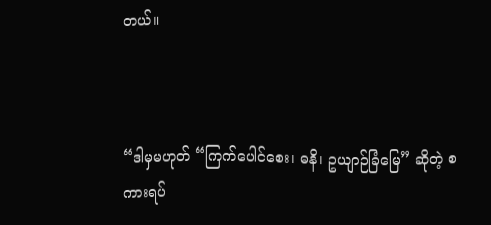တယ်။



“ဒါမှမဟုတ် “ကြက်ပေါင်စေး၊ ဓနိ၊ ဥယျာဉ်ခြံမြေ” ဆိုတဲ့ စကားရပ်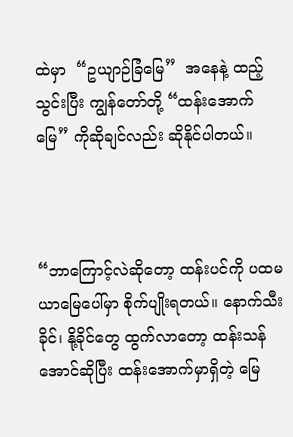ထဲမှာ  “ဥယျာဉ်ခြံမြေ”  အနေနဲ့ ထည့်သွင်းပြီး ကျွန်တော်တို့ “ထန်းအောက်မြေ” ကိုဆိုချင်လည်း ဆိုနိုင်ပါတယ်။



“ဘာကြောင့်လဲဆိုတော့ ထန်းပင်ကို ပထမယာမြေပေါ်မှာ စိုက်ပျိုးရတယ်။ နောက်သီးခိုင်၊ နို့ခိုင်တွေ ထွက်လာတော့ ထန်းသန်အောင်ဆိုပြီး ထန်းအောက်မှာရှိတဲ့ မြေ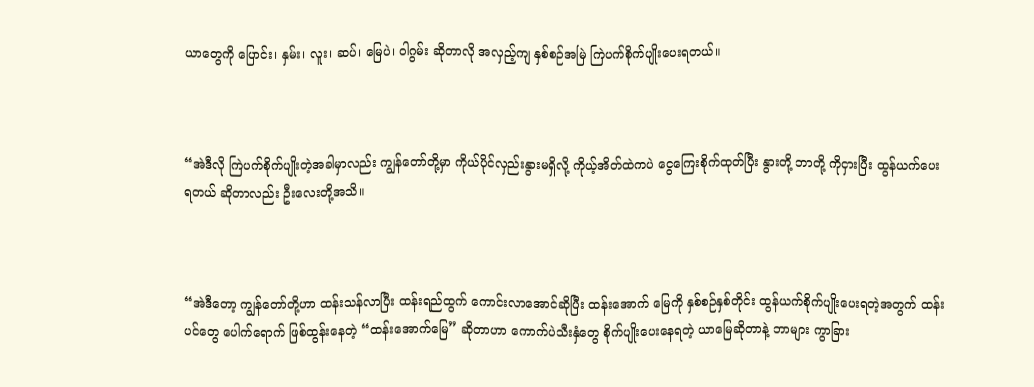ယာတွေကို ပြောင်း၊ နှမ်း၊ လူး၊ ဆပ်၊ မြေပဲ၊ ဝါဂွမ်း ဆိုတာလို အလှည့်ကျ နှစ်စဉ်အမြဲ ကြဲပက်စိုက်ပျိုးပေးရတယ်။



“အဲဒီလို ကြဲပက်စိုက်ပျိုးတဲ့အခါမှာလည်း ကျွန်တော်တို့မှာ ကိုယ်ပိုင်လှည်းနွားမရှိလို့ ကိုယ့်အိတ်ထဲကပဲ ငွေကြေးစိုက်ထုတ်ပြီး နွားတို့ ဘာတို့ ကိုငှားပြီး ထွန်ယက်ပေးရတယ် ဆိုတာလည်း ဦးလေးတို့အသိ။



“အဲဒီတော့ ကျွန်တော်တို့ဟာ ထန်းသန်လာပြီး ထန်းရည်ထွက် ကောင်းလာအောင်ဆိုပြီး ထန်းအောက် မြေကို နှစ်စဉ်နှစ်တိုင်း ထွန်ယက်စိုက်ပျိုးပေးရတဲ့အတွက် ထန်းပင်တွေ ပေါက်ရောက် ဖြစ်ထွန်းနေတဲ့ “ထန်းအောက်မြေ” ဆိုတာဟာ ကောက်ပဲသီးနှံတွေ စိုက်ပျိုးပေးနေရတဲ့ ယာမြေဆိုတာနဲ့ ဘာများ ကွာခြား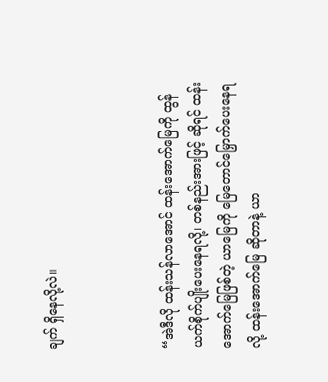ချက် ရှိနေလို့လဲ။



“အဲဒီလို ထန်းသန်လာအောင် ထန်းအောက်မြေကို ထွန်ယက်စိုက်ပျိုးပေးနေရလို့၊ တစ်နည်းအားဖြင့် ဆိုရင် ထန်းအောက်မြေဖြစ်တဲ့ ယာမြေကို မြေတောင်မြှောက်ပေးနေရလို့ ထန်းအောက်မြေ ဆိုတာနဲ့ ယာ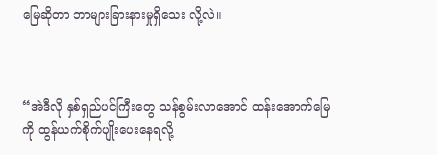မြေဆိုတာ ဘာများခြားနားမှုရှိသေး လို့လဲ။



“အဲဒီလို နှစ်ရှည်ပင်ကြီးတွေ သန်စွမ်းလာအောင် ထန်းအောက်မြေကို ထွန်ယက်စိုက်ပျိုးပေးနေရလို့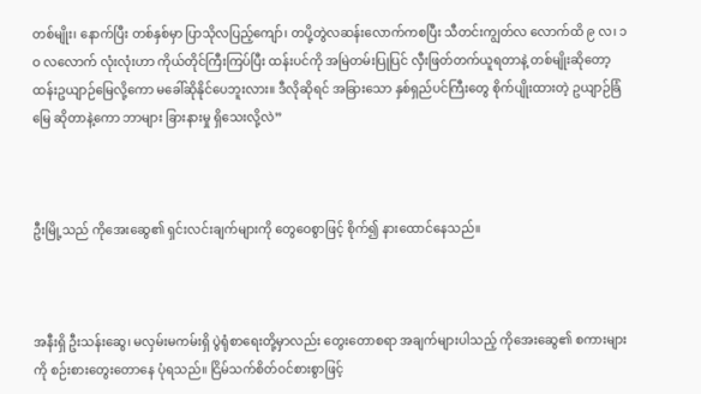တစ်မျိုး၊ နောက်ပြီး တစ်နှစ်မှာ ပြာသိုလပြည့်ကျော်၊ တပို့တွဲလဆန်းလောက်ကစပြီး သီတင်းကျွတ်လ လောက်ထိ ၉ လ၊ ၁ဝ လလောက် လုံးလုံးဟာ ကိုယ်တိုင်ကြီးကြပ်ပြီး ထန်းပင်ကို အမြဲတမ်းပြုပြင် လှီးဖြတ်တက်ယူရတာနဲ့ တစ်မျိုးဆိုတော့ ထန်းဥယျာဉ်မြေလို့ကော မခေါ်ဆိုနိုင်ပေဘူးလား။ ဒီလိုဆိုရင် အခြားသော နှစ်ရှည်ပင်ကြီးတွေ စိုက်ပျိုးထားတဲ့ ဥယျာဉ်ခြံမြေ ဆိုတာနဲ့ကော ဘာများ ခြားနားမှု ရှိသေးလို့လဲ”



ဦးမြို့သည် ကိုအေးဆွေ၏ ရှင်းလင်းချက်များကို တွေဝေစွာဖြင့် စိုက်၍ နားထောင်နေသည်။



အနီးရှိ ဦးသန်းဆွေ၊ မလှမ်းမကမ်းရှိ ပွဲရုံစာရေးတို့မှာလည်း တွေးတောစရာ အချက်များပါသည့် ကိုအေးဆွေ၏ စကားများကို စဉ်းစားတွေးတောနေ ပုံရသည်။ ငြိမ်သက်စိတ်ဝင်စားစွာဖြင့်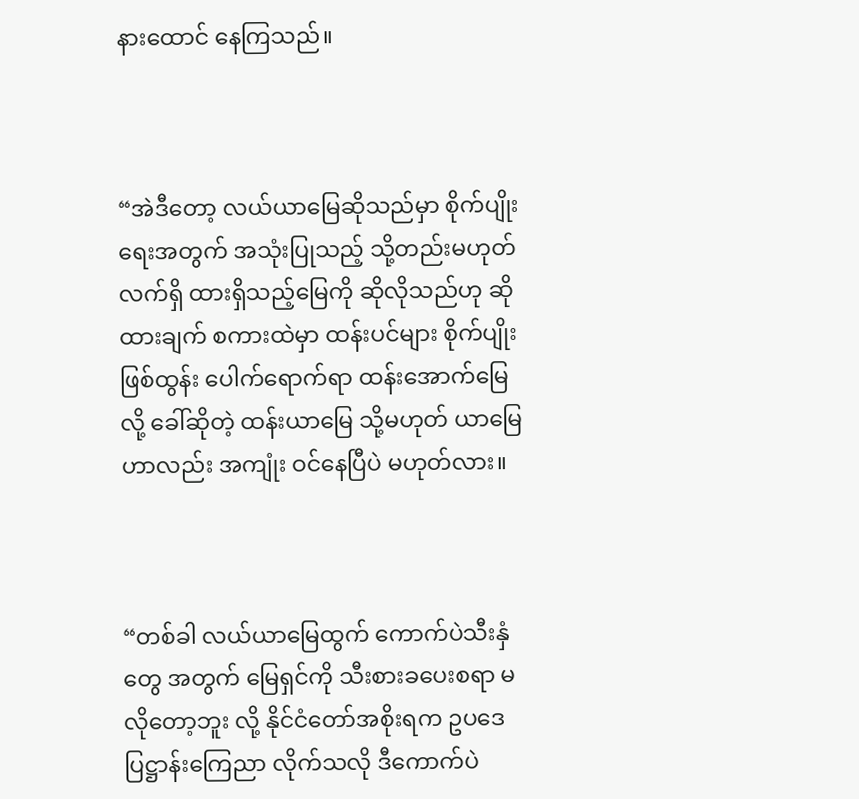နားထောင် နေကြသည်။



“အဲဒီတော့ လယ်ယာမြေဆိုသည်မှာ စိုက်ပျိုးရေးအတွက် အသုံးပြုသည့် သို့တည်းမဟုတ် လက်ရှိ ထားရှိသည့်မြေကို ဆိုလိုသည်ဟု ဆိုထားချက် စကားထဲမှာ ထန်းပင်များ စိုက်ပျိုးဖြစ်ထွန်း ပေါက်ရောက်ရာ ထန်းအောက်မြေလို့ ခေါ်ဆိုတဲ့ ထန်းယာမြေ သို့မဟုတ် ယာမြေဟာလည်း အကျုံး ဝင်နေပြီပဲ မဟုတ်လား။



“တစ်ခါ လယ်ယာမြေထွက် ကောက်ပဲသီးနှံတွေ အတွက် မြေရှင်ကို သီးစားခပေးစရာ မလိုတော့ဘူး လို့ နိုင်ငံတော်အစိုးရက ဥပဒေ ပြဋ္ဌာန်းကြေညာ လိုက်သလို ဒီကောက်ပဲ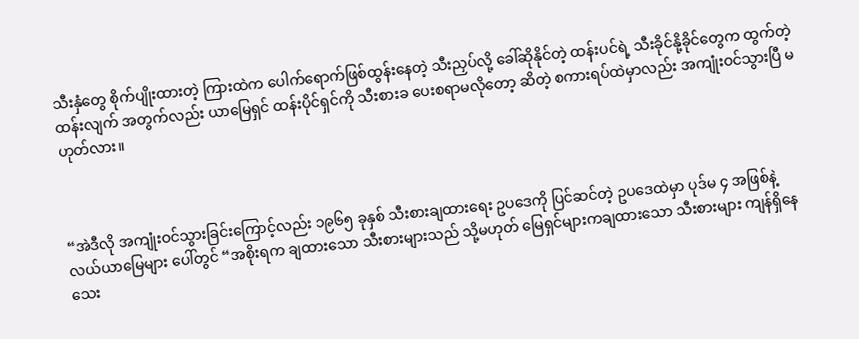သီးနှံတွေ စိုက်ပျိုးထားတဲ့ ကြားထဲက ပေါက်ရောက်ဖြစ်ထွန်းနေတဲ့ သီးညှပ်လို့ ခေါ်ဆိုနိုင်တဲ့ ထန်းပင်ရဲ့ သီးခိုင်နို့ခိုင်တွေက ထွက်တဲ့ ထန်းလျက် အတွက်လည်း ယာမြေရှင် ထန်းပိုင်ရှင်ကို သီးစားခ ပေးစရာမလိုတော့ ဆိတဲ့ စကားရပ်ထဲမှာလည်း အကျုံးဝင်သွားပြီ မဟုတ်လား။



“အဲဒီလို အကျုံးဝင်သွားခြင်းကြောင့်လည်း ၁၉၆၅ ခုနှစ် သီးစားချထားရေး ဥပဒေကို ပြင်ဆင်တဲ့ ဥပဒေထဲမှာ ပုဒ်မ ၄ အဖြစ်နဲ့ လယ်ယာမြေများ ပေါ်တွင် “အစိုးရက ချထားသော သီးစားများသည် သို့မဟုတ် မြေရှင်များကချထားသော သီးစားများ ကျန်ရှိနေသေး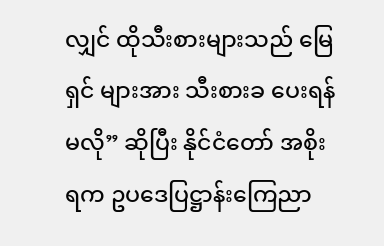လျှင် ထိုသီးစားများသည် မြေရှင် များအား သီးစားခ ပေးရန်မလို” ဆိုပြီး နိုင်ငံတော် အစိုးရက ဥပဒေပြဋ္ဌာန်းကြေညာ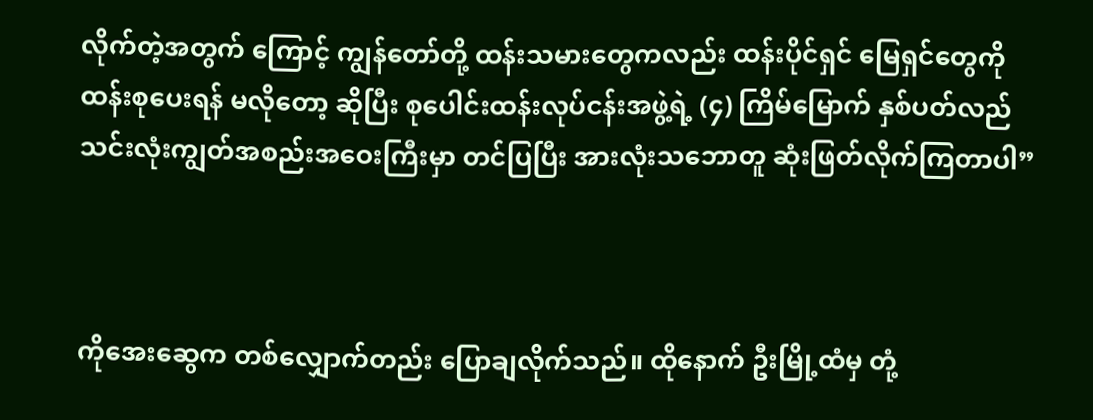လိုက်တဲ့အတွက် ကြောင့် ကျွန်တော်တို့ ထန်းသမားတွေကလည်း ထန်းပိုင်ရှင် မြေရှင်တွေကို ထန်းစုပေးရန် မလိုတော့ ဆိုပြီး စုပေါင်းထန်းလုပ်ငန်းအဖွဲ့ရဲ့ (၄) ကြိမ်မြောက် နှစ်ပတ်လည် သင်းလုံးကျွတ်အစည်းအဝေးကြီးမှာ တင်ပြပြီး အားလုံးသဘောတူ ဆုံးဖြတ်လိုက်ကြတာပါ”



ကိုအေးဆွေက တစ်လျှောက်တည်း ပြောချလိုက်သည်။ ထိုနောက် ဦးမြို့ထံမှ တုံ့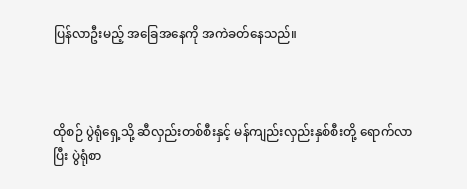ပြန်လာဦးမည့် အခြေအနေကို အကဲခတ်နေသည်။



ထိုစဉ် ပွဲရုံရှေ့သို့ ဆီလှည်းတစ်စီးနှင့် မန်ကျည်းလှည်းနှစ်စီးတို့ ရောက်လာပြီး ပွဲရုံစာ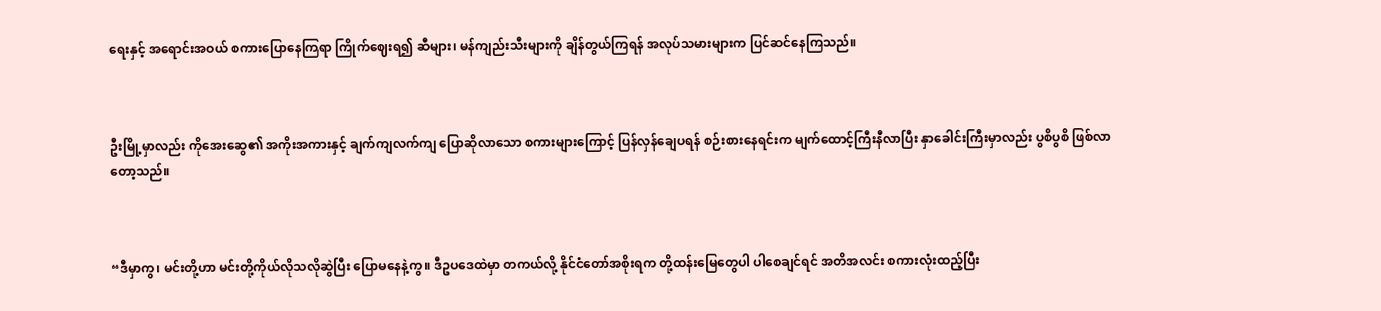ရေးနှင့် အရောင်းအဝယ် စကားပြောနေကြရာ ကြိုက်ဈေးရ၍ ဆီများ၊ မန်ကျည်းသီးများကို ချိန်တွယ်ကြရန် အလုပ်သမားများက ပြင်ဆင်နေကြသည်။



ဦးမြို့မှာလည်း ကိုအေးဆွေ၏ အကိုးအကားနှင့် ချက်ကျလက်ကျ ပြောဆိုလာသော စကားများကြောင့် ပြန်လှန်ချေပရန် စဉ်းစားနေရင်းက မျက်ထောင့်ကြီးနီလာပြီး နှာခေါင်းကြီးမှာလည်း ပွစိပွစိ ဖြစ်လာတော့သည်။



“ဒီမှာကွ၊ မင်းတို့ဟာ မင်းတို့ကိုယ်လိုသလိုဆွဲပြီး ပြောမနေနဲ့ကွ။ ဒီဥပဒေထဲမှာ တကယ်လို့ နိုင်ငံတော်အစိုးရက တို့ထန်းမြေတွေပါ ပါစေချင်ရင် အတိအလင်း စကားလုံးထည့်ပြီး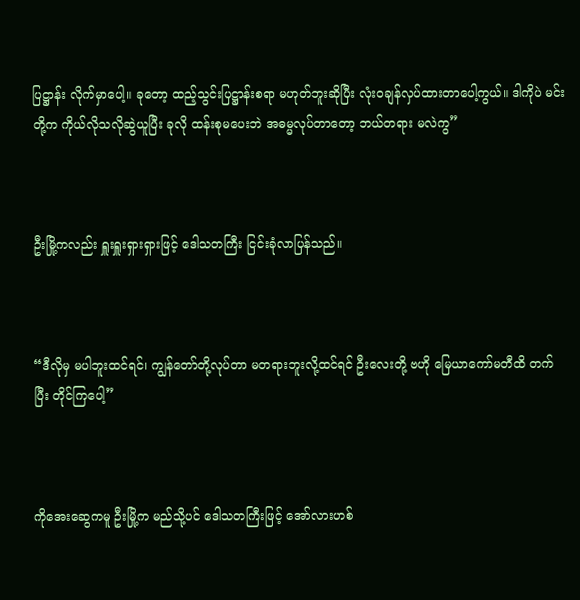ပြဋ္ဌာန်း လိုက်မှာပေါ့။ ခုတော့ ထည့်သွင်းပြဋ္ဌာန်းစရာ မဟုတ်ဘူးဆိုပြီး လုံးဝချန်လှပ်ထားတာပေါ့ကွယ်။ ဒါကိုပဲ မင်းတို့က ကိုယ်လိုသလိုဆွဲယူပြီး ခုလို ထန်းစုမပေးဘဲ အဓမ္မလုပ်တာတော့ ဘယ်တရား မလဲကွ”



ဦးမြို့ကလည်း ရှူးရှူးရှားရှားဖြင့် ဒေါသတကြီး ငြင်းခုံလာပြန်သည်။



“ဒီလိုမှ မပါဘူးထင်ရင်၊ ကျွန်တော်တို့လုပ်တာ မတရားဘူးလို့ထင်ရင် ဦးလေးတို့ ဗဟို မြေယာကော်မတီထိ တက်ပြီး တိုင်ကြပေါ့”



ကိုအေးဆွေကမူ ဦးမြို့က မည်သို့ပင် ဒေါသတကြီးဖြင့် အော်လားဟစ်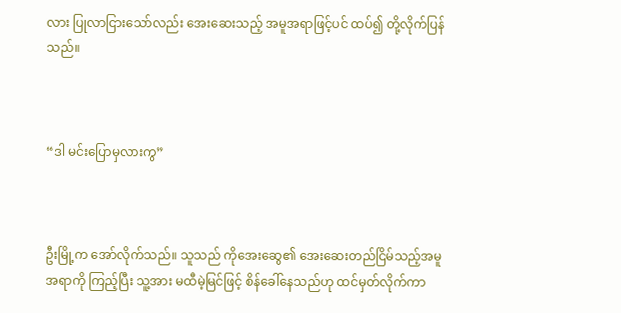လား ပြုလာငြားသော်လည်း အေးဆေးသည့် အမူအရာဖြင့်ပင် ထပ်၍ တို့လိုက်ပြန်သည်။



“ဒါ မင်းပြောမှလားကွ”



ဦးမြို့က အော်လိုက်သည်။ သူသည် ကိုအေးဆွေ၏ အေးဆေးတည်ငြိမ်သည့်အမူအရာကို ကြည့်ပြီး သူ့အား မထီမဲ့မြင်ဖြင့် စိန်ခေါ်နေသည်ဟု ထင်မှတ်လိုက်ကာ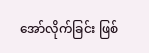အော်လိုက်ခြင်း ဖြစ်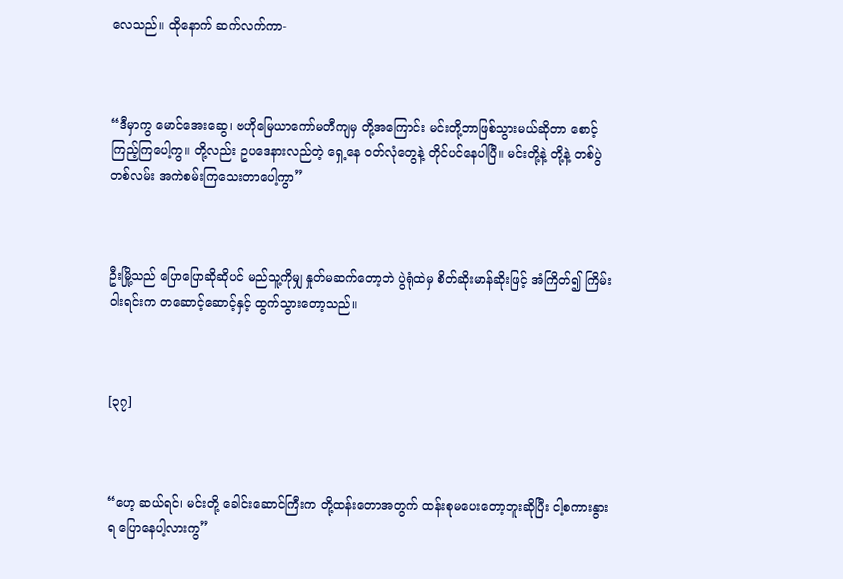လေသည်။ ထိုနောက် ဆက်လက်ကာ-



“ဒီမှာကွ မောင်အေးဆွေ၊ ဗဟိုမြေယာကော်မတီကျမှ တို့အကြောင်း မင်းတို့ဘာဖြစ်သွားမယ်ဆိုတာ စောင့်ကြည့်ကြပေါ့ကွ။ တို့လည်း ဥပဒေနားလည်တဲ့ ရှေ့နေ ဝတ်လုံတွေနဲ့ တိုင်ပင်နေပါပြီ။ မင်းတို့နဲ့ တို့နဲ့ တစ်ပွဲ တစ်လမ်း အကဲစမ်းကြသေးတာပေါ့ကွာ”



ဦးမြို့သည် ပြောပြောဆိုဆိုပင် မည်သူ့ကိုမျှ နှုတ်မဆက်တော့ဘဲ ပွဲရုံထဲမှ စိတ်ဆိုးမာန်ဆိုးဖြင့် အံကြိတ်၍ ကြိမ်းဝါးရင်းက တဆောင့်ဆောင့်နှင့် ထွက်သွားတော့သည်။



[၃၇]



“ဟေ့ ဆယ်ရင်၊ မင်းတို့ ခေါင်းဆောင်ကြီးက တို့ထန်းတောအတွက် ထန်းစုမပေးတော့ဘူးဆိုပြီး ငါ့စကားနွားရ ပြောနေပါ့လားကွ”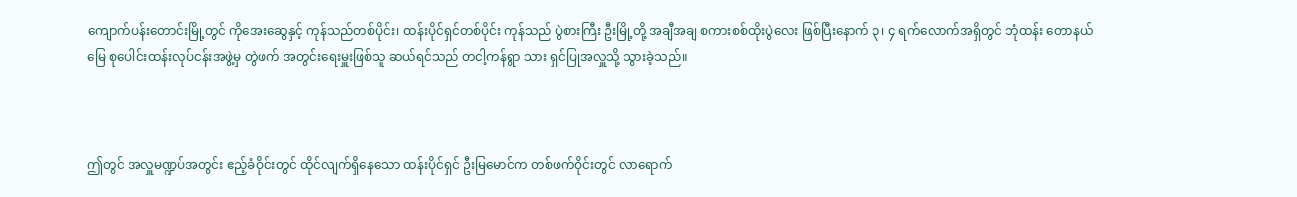ကျောက်ပန်းတောင်းမြို့တွင် ကိုအေးဆွေနှင့် ကုန်သည်တစ်ပိုင်း၊ ထန်းပိုင်ရှင်တစ်ပိုင်း ကုန်သည် ပွဲစားကြီး ဦးမြို့တို့ အချီအချ စကားစစ်ထိုးပွဲလေး ဖြစ်ပြီးနောက် ၃၊ ၄ ရက်လောက်အရှိတွင် ဘုံထန်း တောနယ်မြေ စုပေါင်းထန်းလုပ်ငန်းအဖွဲ့မှ တွဲဖက် အတွင်းရေးမှူးဖြစ်သူ ဆယ်ရင်သည် တငါ့ကန်ရွာ သား ရှင်ပြုအလှူသို့ သွားခဲ့သည်။



ဤတွင် အလှူမဏ္ဍပ်အတွင်း ဧည့်ခံဝိုင်းတွင် ထိုင်လျက်ရှိနေသော ထန်းပိုင်ရှင် ဦးမြမောင်က တစ်ဖက်ဝိုင်းတွင် လာရောက်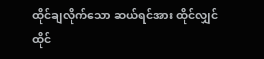ထိုင်ချလိုက်သော ဆယ်ရင်အား ထိုင်လျှင်ထိုင်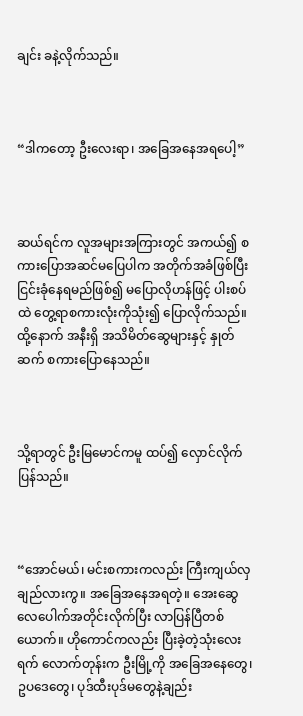ချင်း ခနဲ့လိုက်သည်။



“ဒါကတော့ ဦးလေးရာ၊ အခြေအနေအရပေါ့”



ဆယ်ရင်က လူအများအကြားတွင် အကယ်၍ စကားပြောအဆင်မပြေပါက အတိုက်အခံဖြစ်ပြီး ငြင်းခုံနေရမည်ဖြစ်၍ မပြောလိုဟန်ဖြင့် ပါးစပ်ထဲ တွေ့ရာစကားလုံးကိုသုံး၍ ပြောလိုက်သည်။ ထို့နောက် အနီးရှိ အသိမိတ်ဆွေများနှင့် နှုတ်ဆက် စကားပြောနေသည်။



သို့ရာတွင် ဦးမြမောင်ကမူ ထပ်၍ လှောင်လိုက် ပြန်သည်။



“အောင်မယ်၊ မင်းစကားကလည်း ကြီးကျယ်လှချည်လားကွ။ အခြေအနေအရတဲ့။ အေးဆွေ လေပေါက်အတိုင်းလိုက်ပြီး လာပြန်ပြီတစ်ယောက်။ ဟိုကောင်ကလည်း ပြီးခဲ့တဲ့သုံးလေးရက် လောက်တုန်းက ဦးမြို့ကို အခြေအနေတွေ၊ ဥပဒေတွေ၊ ပုဒ်ထီးပုဒ်မတွေနဲ့ချည်း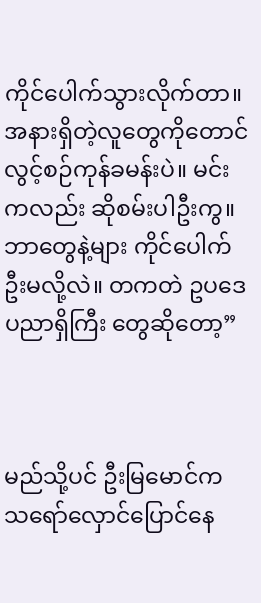ကိုင်ပေါက်သွားလိုက်တာ။ အနားရှိတဲ့လူတွေကိုတောင် လွင့်စဉ်ကုန်ခမန်းပဲ။ မင်းကလည်း ဆိုစမ်းပါဦးကွ။ ဘာတွေနဲ့များ ကိုင်ပေါက်ဦးမလို့လဲ။ တကတဲ ဥပဒေပညာရှိကြီး တွေဆိုတော့”



မည်သို့ပင် ဦးမြမောင်က သရော်လှောင်ပြောင်နေ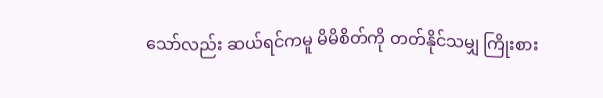သော်လည်း ဆယ်ရင်ကမူ မိမိစိတ်ကို တတ်နိုင်သမျှ ကြိုးစား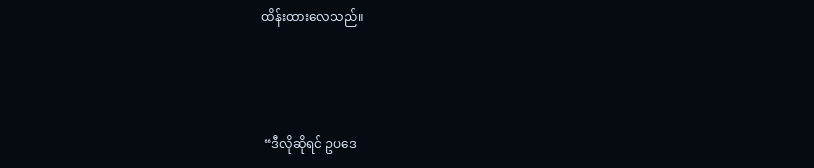ထိန်းထားလေသည်။



 “ဒီလိုဆိုရင် ဥပဒေ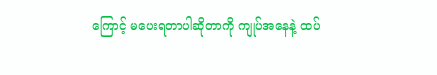ကြောင့် မပေးရတာပါဆိုတာကို ကျုပ်အနေနဲ့ ထပ်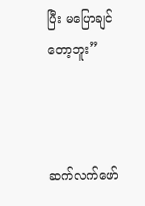ပြီး မပြောချင်တော့ဘူး”



ဆက်လက်ဖော်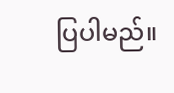ပြပါမည်။